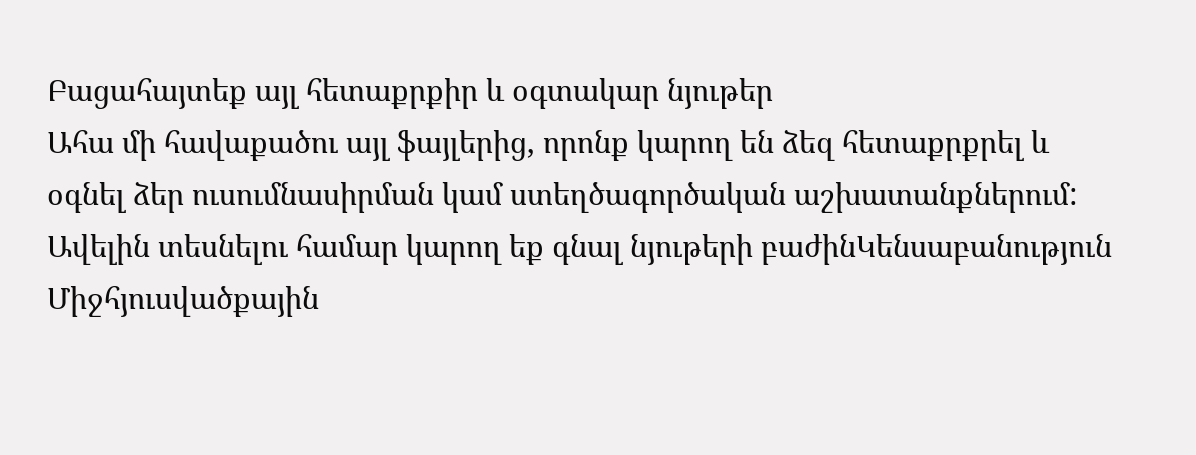Բացահայտեք այլ հետաքրքիր և օգտակար նյութեր
Ահա մի հավաքածու այլ ֆայլերից, որոնք կարող են ձեզ հետաքրքրել և օգնել ձեր ուսումնասիրման կամ ստեղծագործական աշխատանքներում: Ավելին տեսնելու համար կարող եք գնալ նյութերի բաժինԿենսաբանություն
Միջհյուսվածքային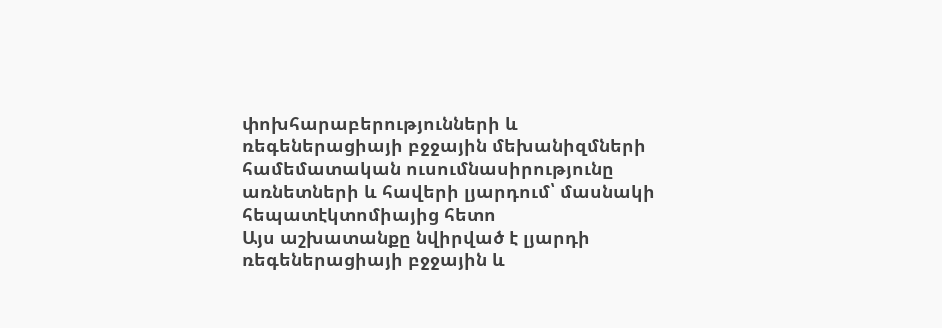փոխհարաբերությունների և ռեգեներացիայի բջջային մեխանիզմների համեմատական ուսումնասիրությունը առնետների և հավերի լյարդում՝ մասնակի հեպատէկտոմիայից հետո
Այս աշխատանքը նվիրված է լյարդի ռեգեներացիայի բջջային և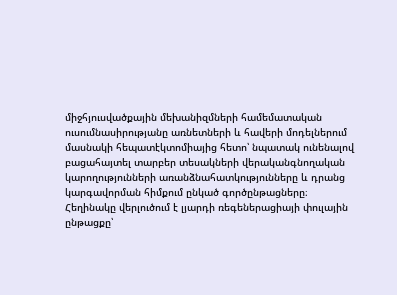միջհյուսվածքային մեխանիզմների համեմատական ուսումնասիրությանը առնետների և հավերի մոդելներում մասնակի հեպատէկտոմիայից հետո՝ նպատակ ունենալով բացահայտել տարբեր տեսակների վերականգնողական կարողությունների առանձնահատկությունները և դրանց կարգավորման հիմքում ընկած գործընթացները։ Հեղինակը վերլուծում է լյարդի ռեգեներացիայի փուլային ընթացքը՝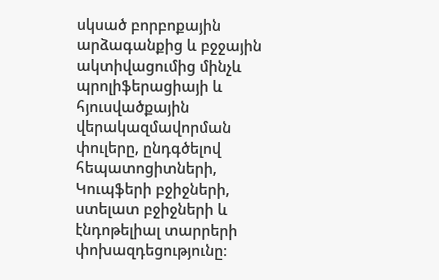սկսած բորբոքային արձագանքից և բջջային ակտիվացումից մինչև պրոլիֆերացիայի և հյուսվածքային վերակազմավորման փուլերը, ընդգծելով հեպատոցիտների, Կուպֆերի բջիջների, ստելատ բջիջների և էնդոթելիալ տարրերի փոխազդեցությունը։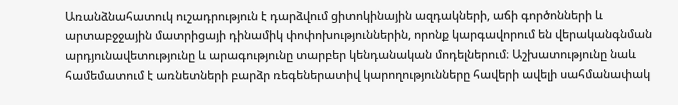Առանձնահատուկ ուշադրություն է դարձվում ցիտոկինային ազդակների, աճի գործոնների և արտաբջջային մատրիցայի դինամիկ փոփոխություններին, որոնք կարգավորում են վերականգնման արդյունավետությունը և արագությունը տարբեր կենդանական մոդելներում։ Աշխատությունը նաև համեմատում է առնետների բարձր ռեգեներատիվ կարողությունները հավերի ավելի սահմանափակ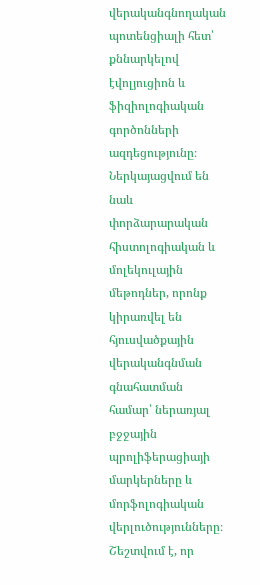վերականգնողական պոտենցիալի հետ՝ քննարկելով էվոլյուցիոն և ֆիզիոլոգիական գործոնների ազդեցությունը։ Ներկայացվում են նաև փորձարարական հիստոլոգիական և մոլեկուլային մեթոդներ, որոնք կիրառվել են հյուսվածքային վերականգնման գնահատման համար՝ ներառյալ բջջային պրոլիֆերացիայի մարկերները և մորֆոլոգիական վերլուծությունները։ Շեշտվում է, որ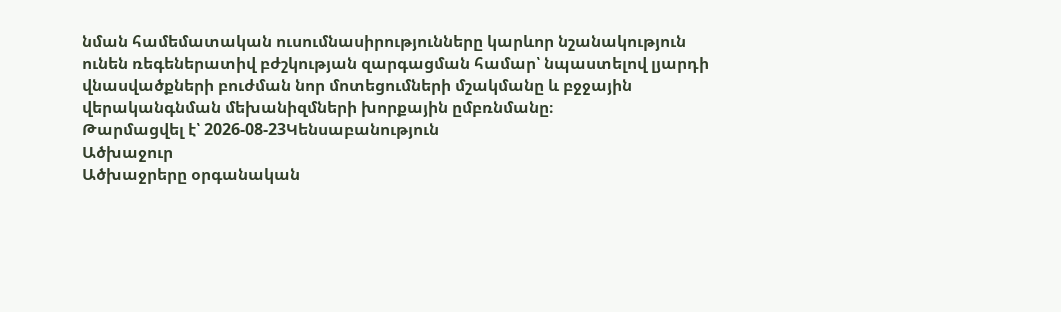նման համեմատական ուսումնասիրությունները կարևոր նշանակություն ունեն ռեգեներատիվ բժշկության զարգացման համար՝ նպաստելով լյարդի վնասվածքների բուժման նոր մոտեցումների մշակմանը և բջջային վերականգնման մեխանիզմների խորքային ըմբռնմանը։
Թարմացվել է՝ 2026-08-23Կենսաբանություն
Ածխաջուր
Ածխաջրերը օրգանական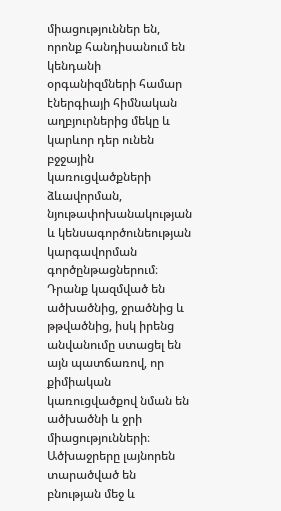միացություններ են, որոնք հանդիսանում են կենդանի օրգանիզմների համար էներգիայի հիմնական աղբյուրներից մեկը և կարևոր դեր ունեն բջջային կառուցվածքների ձևավորման, նյութափոխանակության և կենսագործունեության կարգավորման գործընթացներում։ Դրանք կազմված են ածխածնից, ջրածնից և թթվածնից, իսկ իրենց անվանումը ստացել են այն պատճառով, որ քիմիական կառուցվածքով նման են ածխածնի և ջրի միացությունների։ Ածխաջրերը լայնորեն տարածված են բնության մեջ և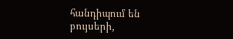հանդիպում են բույսերի,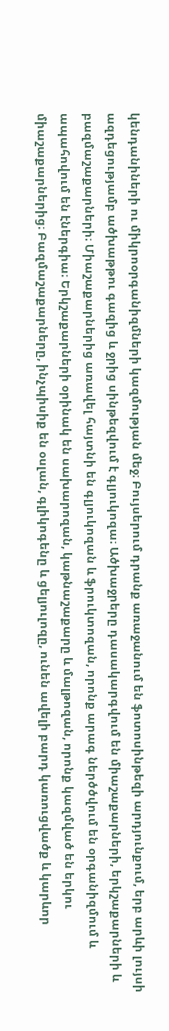կենդանիների ու միկրոօրգանիզմների կազմության մեջ։ Բույսերում դրանք առաջանում են ֆոտոսինթեզի արդյունքում, երբ արևի լույսի ազդեցությամբ ածխաթթու գազից և ջրից սինթեզվում է գլյուկոզա։ Ածխաջրերը դասակարգվում են միաշաքարների, երկշաքարների և բազմաշաքարների։ Միաշաքարներից առավել հայտնի են գլյուկոզան և ֆրուկտոզան, որոնք արագ ներծծվում են օրգանիզմում և ապահովում են էներգիա։ Երկշաքարների օրինակ են սախարոզան, կաթնաշաքարը և մալթոզան, որոնք կազմված են երկու միաշաքարներից։ Բազմաշաքարները, ինչպիսիք են օսլան, գլիկոգենը և ցելյուլոզը, ունեն ավելի բարդ կառուցվածք և կարևոր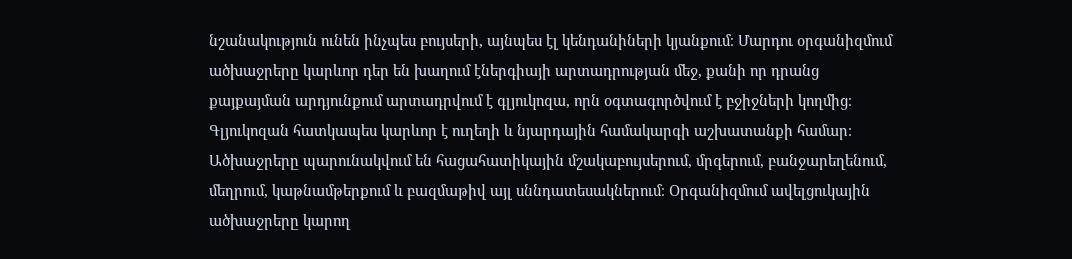նշանակություն ունեն ինչպես բույսերի, այնպես էլ կենդանիների կյանքում։ Մարդու օրգանիզմում ածխաջրերը կարևոր դեր են խաղում էներգիայի արտադրության մեջ, քանի որ դրանց քայքայման արդյունքում արտադրվում է գլյուկոզա, որն օգտագործվում է բջիջների կողմից։ Գլյուկոզան հատկապես կարևոր է ուղեղի և նյարդային համակարգի աշխատանքի համար։ Ածխաջրերը պարունակվում են հացահատիկային մշակաբույսերում, մրգերում, բանջարեղենում, մեղրում, կաթնամթերքում և բազմաթիվ այլ սննդատեսակներում։ Օրգանիզմում ավելցուկային ածխաջրերը կարող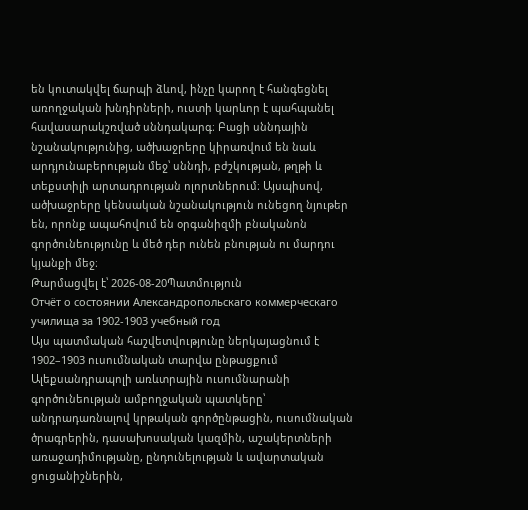են կուտակվել ճարպի ձևով, ինչը կարող է հանգեցնել առողջական խնդիրների, ուստի կարևոր է պահպանել հավասարակշռված սննդակարգ։ Բացի սննդային նշանակությունից, ածխաջրերը կիրառվում են նաև արդյունաբերության մեջ՝ սննդի, բժշկության, թղթի և տեքստիլի արտադրության ոլորտներում։ Այսպիսով, ածխաջրերը կենսական նշանակություն ունեցող նյութեր են, որոնք ապահովում են օրգանիզմի բնականոն գործունեությունը և մեծ դեր ունեն բնության ու մարդու կյանքի մեջ։
Թարմացվել է՝ 2026-08-20Պատմություն
Отчёт о состоянии Александропольскаго коммерческаго училища за 1902-1903 учебный год
Այս պատմական հաշվետվությունը ներկայացնում է 1902–1903 ուսումնական տարվա ընթացքում Ալեքսանդրապոլի առևտրային ուսումնարանի գործունեության ամբողջական պատկերը՝ անդրադառնալով կրթական գործընթացին, ուսումնական ծրագրերին, դասախոսական կազմին, աշակերտների առաջադիմությանը, ընդունելության և ավարտական ցուցանիշներին,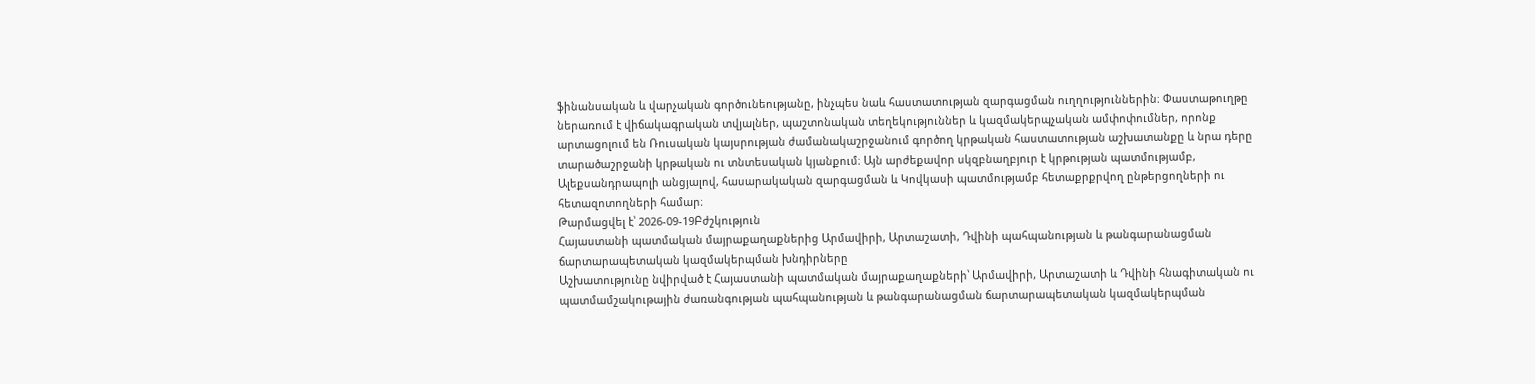ֆինանսական և վարչական գործունեությանը, ինչպես նաև հաստատության զարգացման ուղղություններին։ Փաստաթուղթը ներառում է վիճակագրական տվյալներ, պաշտոնական տեղեկություններ և կազմակերպչական ամփոփումներ, որոնք արտացոլում են Ռուսական կայսրության ժամանակաշրջանում գործող կրթական հաստատության աշխատանքը և նրա դերը տարածաշրջանի կրթական ու տնտեսական կյանքում։ Այն արժեքավոր սկզբնաղբյուր է կրթության պատմությամբ, Ալեքսանդրապոլի անցյալով, հասարակական զարգացման և Կովկասի պատմությամբ հետաքրքրվող ընթերցողների ու հետազոտողների համար։
Թարմացվել է՝ 2026-09-19Բժշկություն
Հայաստանի պատմական մայրաքաղաքներից Արմավիրի, Արտաշատի, Դվինի պահպանության և թանգարանացման ճարտարապետական կազմակերպման խնդիրները
Աշխատությունը նվիրված է Հայաստանի պատմական մայրաքաղաքների՝ Արմավիրի, Արտաշատի և Դվինի հնագիտական ու պատմամշակութային ժառանգության պահպանության և թանգարանացման ճարտարապետական կազմակերպման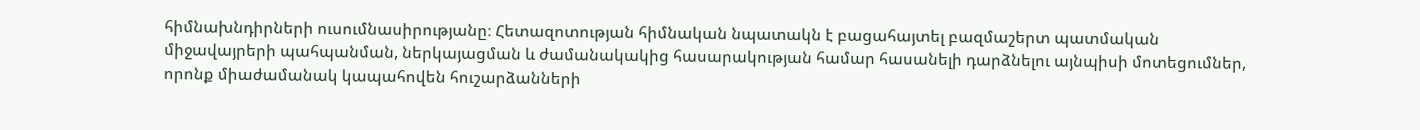հիմնախնդիրների ուսումնասիրությանը։ Հետազոտության հիմնական նպատակն է բացահայտել բազմաշերտ պատմական միջավայրերի պահպանման, ներկայացման և ժամանակակից հասարակության համար հասանելի դարձնելու այնպիսի մոտեցումներ, որոնք միաժամանակ կապահովեն հուշարձանների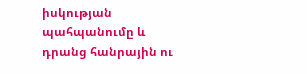իսկության պահպանումը և դրանց հանրային ու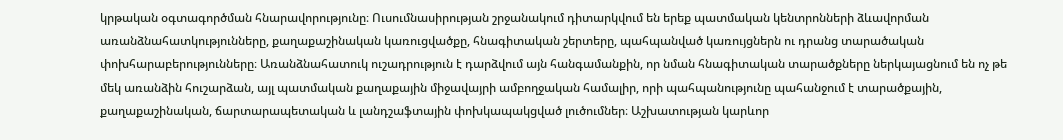կրթական օգտագործման հնարավորությունը։ Ուսումնասիրության շրջանակում դիտարկվում են երեք պատմական կենտրոնների ձևավորման առանձնահատկությունները, քաղաքաշինական կառուցվածքը, հնագիտական շերտերը, պահպանված կառույցներն ու դրանց տարածական փոխհարաբերությունները։ Առանձնահատուկ ուշադրություն է դարձվում այն հանգամանքին, որ նման հնագիտական տարածքները ներկայացնում են ոչ թե մեկ առանձին հուշարձան, այլ պատմական քաղաքային միջավայրի ամբողջական համալիր, որի պահպանությունը պահանջում է տարածքային, քաղաքաշինական, ճարտարապետական և լանդշաֆտային փոխկապակցված լուծումներ։ Աշխատության կարևոր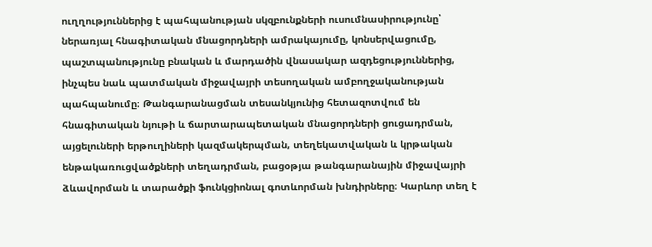ուղղություններից է պահպանության սկզբունքների ուսումնասիրությունը՝ ներառյալ հնագիտական մնացորդների ամրակայումը, կոնսերվացումը, պաշտպանությունը բնական և մարդածին վնասակար ազդեցություններից, ինչպես նաև պատմական միջավայրի տեսողական ամբողջականության պահպանումը։ Թանգարանացման տեսանկյունից հետազոտվում են հնագիտական նյութի և ճարտարապետական մնացորդների ցուցադրման, այցելուների երթուղիների կազմակերպման, տեղեկատվական և կրթական ենթակառուցվածքների տեղադրման, բացօթյա թանգարանային միջավայրի ձևավորման և տարածքի ֆունկցիոնալ գոտևորման խնդիրները։ Կարևոր տեղ է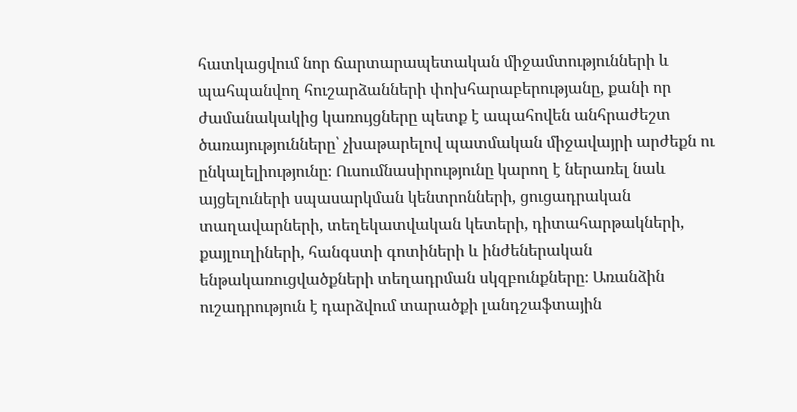հատկացվում նոր ճարտարապետական միջամտությունների և պահպանվող հուշարձանների փոխհարաբերությանը, քանի որ ժամանակակից կառույցները պետք է ապահովեն անհրաժեշտ ծառայությունները՝ չխաթարելով պատմական միջավայրի արժեքն ու ընկալելիությունը։ Ուսումնասիրությունը կարող է ներառել նաև այցելուների սպասարկման կենտրոնների, ցուցադրական տաղավարների, տեղեկատվական կետերի, դիտահարթակների, քայլուղիների, հանգստի գոտիների և ինժեներական ենթակառուցվածքների տեղադրման սկզբունքները։ Առանձին ուշադրություն է դարձվում տարածքի լանդշաֆտային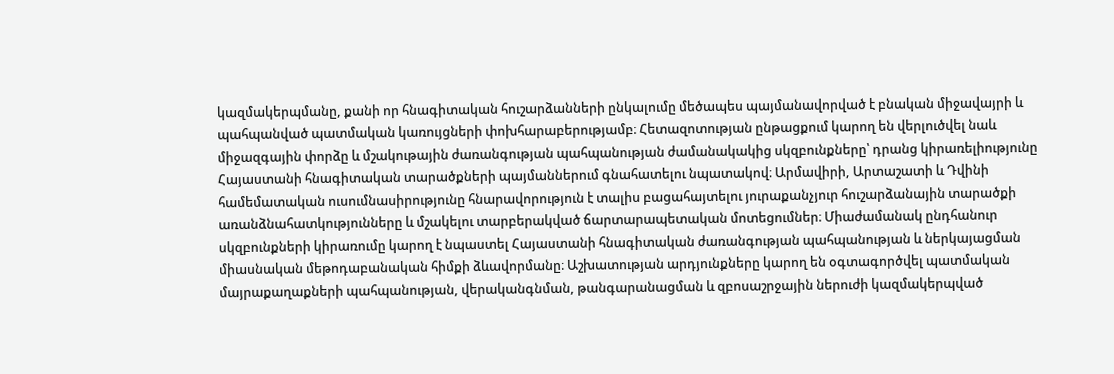կազմակերպմանը, քանի որ հնագիտական հուշարձանների ընկալումը մեծապես պայմանավորված է բնական միջավայրի և պահպանված պատմական կառույցների փոխհարաբերությամբ։ Հետազոտության ընթացքում կարող են վերլուծվել նաև միջազգային փորձը և մշակութային ժառանգության պահպանության ժամանակակից սկզբունքները՝ դրանց կիրառելիությունը Հայաստանի հնագիտական տարածքների պայմաններում գնահատելու նպատակով։ Արմավիրի, Արտաշատի և Դվինի համեմատական ուսումնասիրությունը հնարավորություն է տալիս բացահայտելու յուրաքանչյուր հուշարձանային տարածքի առանձնահատկությունները և մշակելու տարբերակված ճարտարապետական մոտեցումներ։ Միաժամանակ ընդհանուր սկզբունքների կիրառումը կարող է նպաստել Հայաստանի հնագիտական ժառանգության պահպանության և ներկայացման միասնական մեթոդաբանական հիմքի ձևավորմանը։ Աշխատության արդյունքները կարող են օգտագործվել պատմական մայրաքաղաքների պահպանության, վերականգնման, թանգարանացման և զբոսաշրջային ներուժի կազմակերպված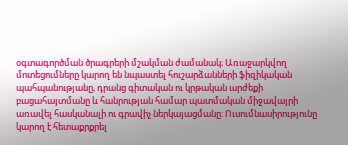օգտագործման ծրագրերի մշակման ժամանակ։ Առաջարկվող մոտեցումները կարող են նպաստել հուշարձանների ֆիզիկական պահպանությանը, դրանց գիտական ու կրթական արժեքի բացահայտմանը և հանրության համար պատմական միջավայրի առավել հասկանալի ու գրավիչ ներկայացմանը։ Ուսումնասիրությունը կարող է հետաքրքրել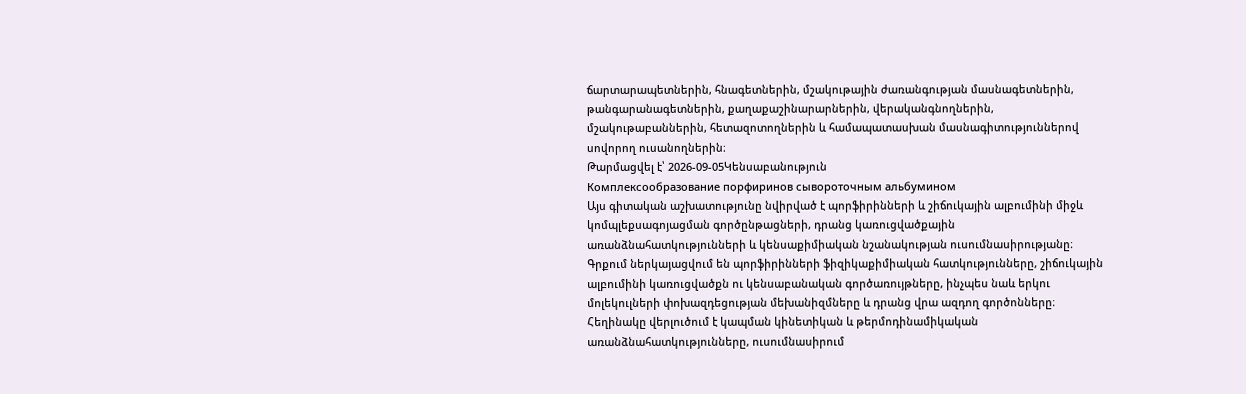ճարտարապետներին, հնագետներին, մշակութային ժառանգության մասնագետներին, թանգարանագետներին, քաղաքաշինարարներին, վերականգնողներին, մշակութաբաններին, հետազոտողներին և համապատասխան մասնագիտություններով սովորող ուսանողներին։
Թարմացվել է՝ 2026-09-05Կենսաբանություն
Комплексообразование порфиринов сывороточным альбумином
Այս գիտական աշխատությունը նվիրված է պորֆիրինների և շիճուկային ալբումինի միջև կոմպլեքսագոյացման գործընթացների, դրանց կառուցվածքային առանձնահատկությունների և կենսաքիմիական նշանակության ուսումնասիրությանը։ Գրքում ներկայացվում են պորֆիրինների ֆիզիկաքիմիական հատկությունները, շիճուկային ալբումինի կառուցվածքն ու կենսաբանական գործառույթները, ինչպես նաև երկու մոլեկուլների փոխազդեցության մեխանիզմները և դրանց վրա ազդող գործոնները։ Հեղինակը վերլուծում է կապման կինետիկան և թերմոդինամիկական առանձնահատկությունները, ուսումնասիրում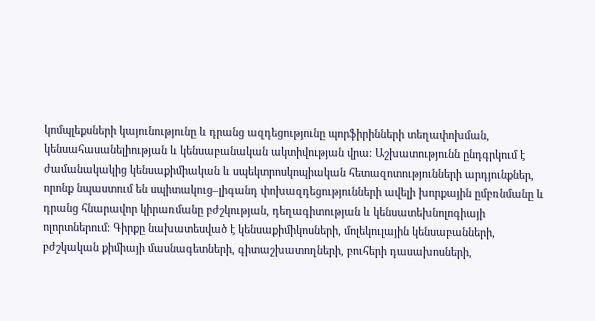կոմպլեքսների կայունությունը և դրանց ազդեցությունը պորֆիրինների տեղափոխման, կենսահասանելիության և կենսաբանական ակտիվության վրա։ Աշխատությունն ընդգրկում է ժամանակակից կենսաքիմիական և սպեկտրոսկոպիական հետազոտությունների արդյունքներ, որոնք նպաստում են սպիտակուց–լիգանդ փոխազդեցությունների ավելի խորքային ըմբռնմանը և դրանց հնարավոր կիրառմանը բժշկության, դեղագիտության և կենսատեխնոլոգիայի ոլորտներում։ Գիրքը նախատեսված է կենսաքիմիկոսների, մոլեկուլային կենսաբանների, բժշկական քիմիայի մասնագետների, գիտաշխատողների, բուհերի դասախոսների,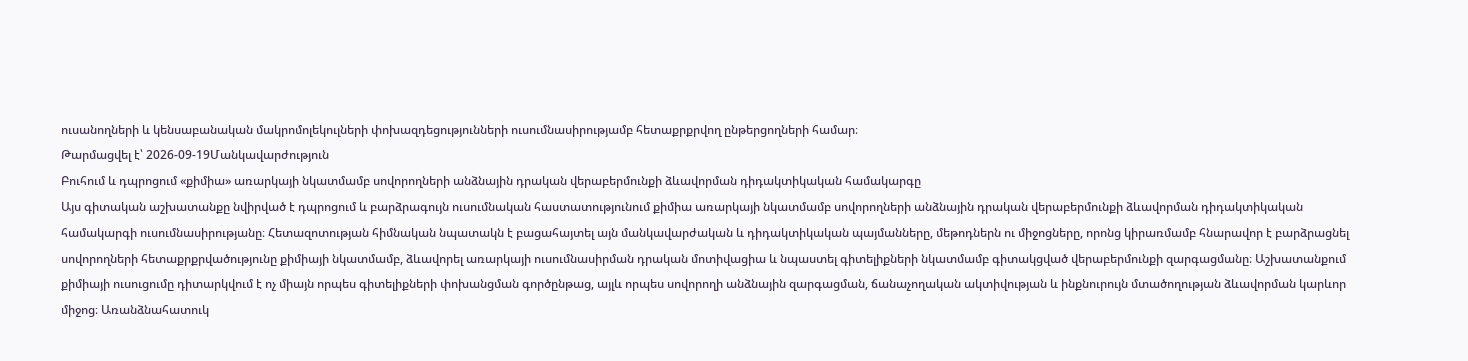ուսանողների և կենսաբանական մակրոմոլեկուլների փոխազդեցությունների ուսումնասիրությամբ հետաքրքրվող ընթերցողների համար։
Թարմացվել է՝ 2026-09-19Մանկավարժություն
Բուհում և դպրոցում «քիմիա» առարկայի նկատմամբ սովորողների անձնային դրական վերաբերմունքի ձևավորման դիդակտիկական համակարգը
Այս գիտական աշխատանքը նվիրված է դպրոցում և բարձրագույն ուսումնական հաստատությունում քիմիա առարկայի նկատմամբ սովորողների անձնային դրական վերաբերմունքի ձևավորման դիդակտիկական համակարգի ուսումնասիրությանը։ Հետազոտության հիմնական նպատակն է բացահայտել այն մանկավարժական և դիդակտիկական պայմանները, մեթոդներն ու միջոցները, որոնց կիրառմամբ հնարավոր է բարձրացնել սովորողների հետաքրքրվածությունը քիմիայի նկատմամբ, ձևավորել առարկայի ուսումնասիրման դրական մոտիվացիա և նպաստել գիտելիքների նկատմամբ գիտակցված վերաբերմունքի զարգացմանը։ Աշխատանքում քիմիայի ուսուցումը դիտարկվում է ոչ միայն որպես գիտելիքների փոխանցման գործընթաց, այլև որպես սովորողի անձնային զարգացման, ճանաչողական ակտիվության և ինքնուրույն մտածողության ձևավորման կարևոր միջոց։ Առանձնահատուկ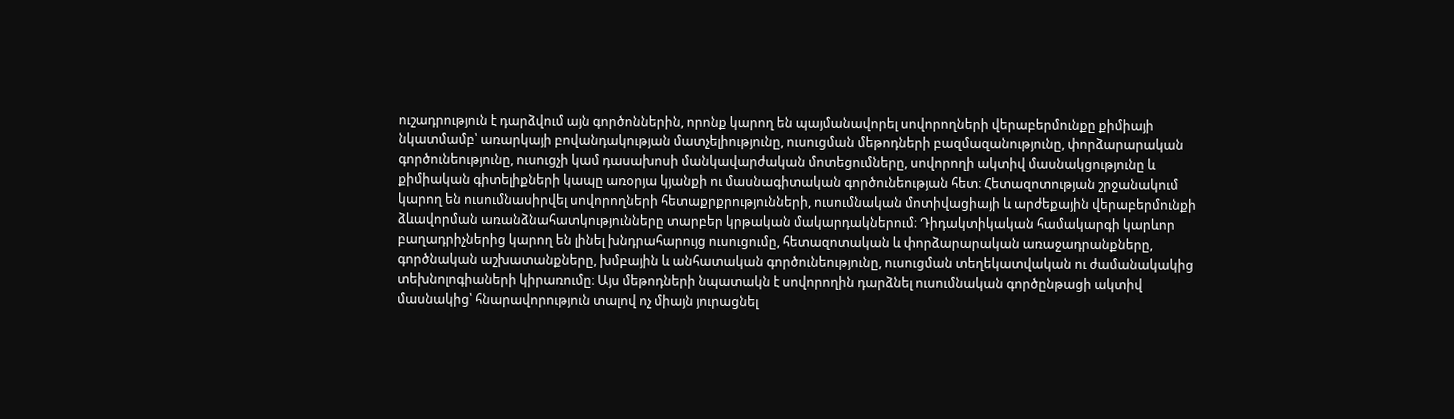ուշադրություն է դարձվում այն գործոններին, որոնք կարող են պայմանավորել սովորողների վերաբերմունքը քիմիայի նկատմամբ՝ առարկայի բովանդակության մատչելիությունը, ուսուցման մեթոդների բազմազանությունը, փորձարարական գործունեությունը, ուսուցչի կամ դասախոսի մանկավարժական մոտեցումները, սովորողի ակտիվ մասնակցությունը և քիմիական գիտելիքների կապը առօրյա կյանքի ու մասնագիտական գործունեության հետ։ Հետազոտության շրջանակում կարող են ուսումնասիրվել սովորողների հետաքրքրությունների, ուսումնական մոտիվացիայի և արժեքային վերաբերմունքի ձևավորման առանձնահատկությունները տարբեր կրթական մակարդակներում։ Դիդակտիկական համակարգի կարևոր բաղադրիչներից կարող են լինել խնդրահարույց ուսուցումը, հետազոտական և փորձարարական առաջադրանքները, գործնական աշխատանքները, խմբային և անհատական գործունեությունը, ուսուցման տեղեկատվական ու ժամանակակից տեխնոլոգիաների կիրառումը։ Այս մեթոդների նպատակն է սովորողին դարձնել ուսումնական գործընթացի ակտիվ մասնակից՝ հնարավորություն տալով ոչ միայն յուրացնել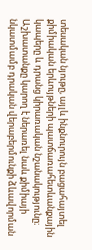տեսական նյութը, այլև ինքնուրույն բացահայտել քիմիական երևույթների պատճառահետևանքային կապերը և դրանց կիրառական նշանակությունը։ Աշխատանքը կարող է ներառել նաև քիմիայի նկատմամբ դրական վերաբերմունքի ձևավորման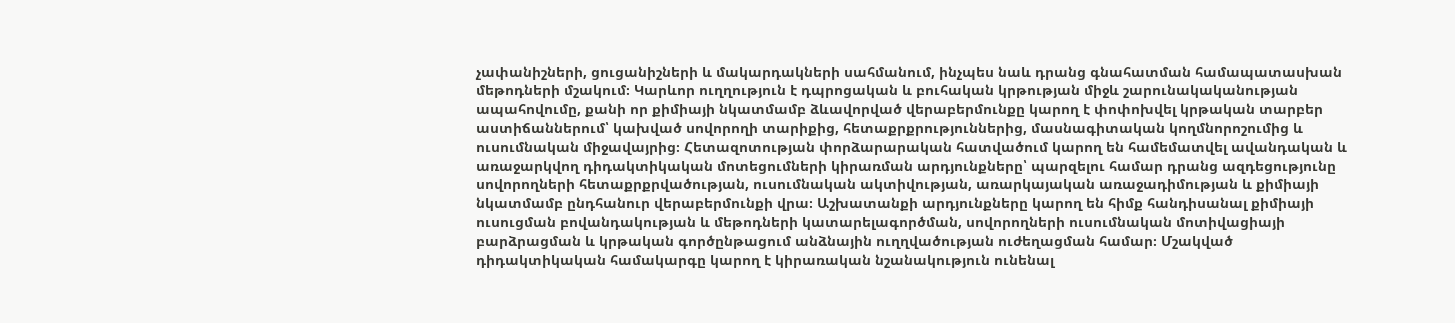չափանիշների, ցուցանիշների և մակարդակների սահմանում, ինչպես նաև դրանց գնահատման համապատասխան մեթոդների մշակում։ Կարևոր ուղղություն է դպրոցական և բուհական կրթության միջև շարունակականության ապահովումը, քանի որ քիմիայի նկատմամբ ձևավորված վերաբերմունքը կարող է փոփոխվել կրթական տարբեր աստիճաններում՝ կախված սովորողի տարիքից, հետաքրքրություններից, մասնագիտական կողմնորոշումից և ուսումնական միջավայրից։ Հետազոտության փորձարարական հատվածում կարող են համեմատվել ավանդական և առաջարկվող դիդակտիկական մոտեցումների կիրառման արդյունքները՝ պարզելու համար դրանց ազդեցությունը սովորողների հետաքրքրվածության, ուսումնական ակտիվության, առարկայական առաջադիմության և քիմիայի նկատմամբ ընդհանուր վերաբերմունքի վրա։ Աշխատանքի արդյունքները կարող են հիմք հանդիսանալ քիմիայի ուսուցման բովանդակության և մեթոդների կատարելագործման, սովորողների ուսումնական մոտիվացիայի բարձրացման և կրթական գործընթացում անձնային ուղղվածության ուժեղացման համար։ Մշակված դիդակտիկական համակարգը կարող է կիրառական նշանակություն ունենալ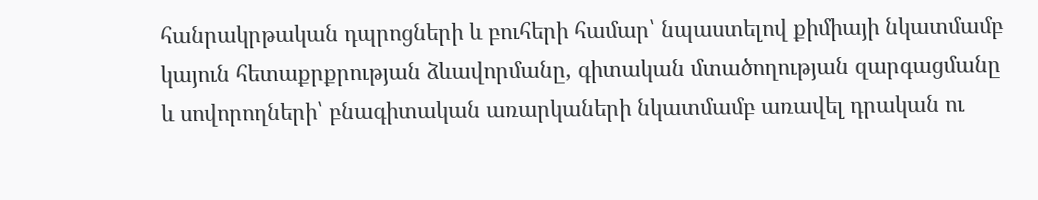հանրակրթական դպրոցների և բուհերի համար՝ նպաստելով քիմիայի նկատմամբ կայուն հետաքրքրության ձևավորմանը, գիտական մտածողության զարգացմանը և սովորողների՝ բնագիտական առարկաների նկատմամբ առավել դրական ու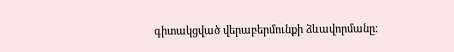գիտակցված վերաբերմունքի ձևավորմանը։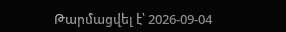Թարմացվել է՝ 2026-09-04